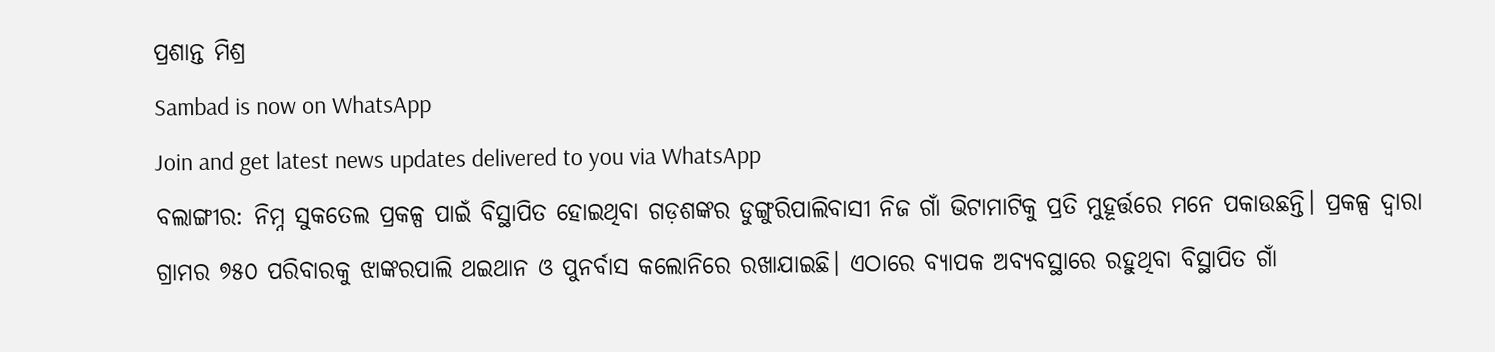ପ୍ରଶାନ୍ତ ମିଶ୍ର
Sambad is now on WhatsApp
Join and get latest news updates delivered to you via WhatsApp
ବଲାଙ୍ଗୀର: ନିମ୍ନ ସୁକତେଲ ପ୍ରକଳ୍ପ ପାଇଁ ବିସ୍ଥାପିତ ହୋଇଥିବା ଗଡ଼ଶଙ୍କର ଡୁଙ୍ଗୁରିପାଲିବାସୀ ନିଜ ଗାଁ ଭିଟାମାଟିକୁ ପ୍ରତି ମୁହୂର୍ତ୍ତରେ ମନେ ପକାଉଛନ୍ତି। ପ୍ରକଳ୍ପ ଦ୍ବାରା ଗ୍ରାମର ୭୫୦ ପରିବାରକୁ ଝାଙ୍କରପାଲି ଥଇଥାନ ଓ ପୁନର୍ବାସ କଲୋନିରେ ରଖାଯାଇଛି। ଏଠାରେ ବ୍ୟାପକ ଅବ୍ୟବସ୍ଥାରେ ରହୁଥିବା ବିସ୍ଥାପିତ ଗାଁ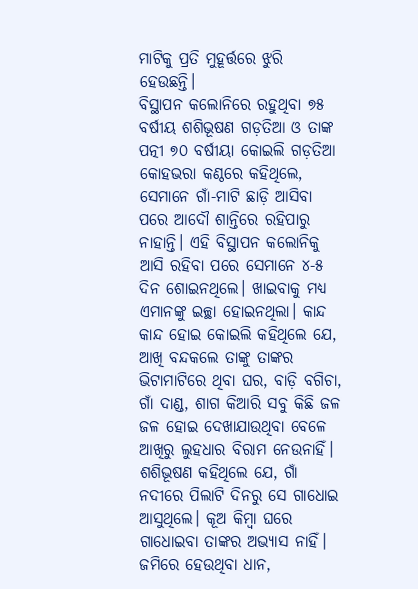ମାଟିକୁ ପ୍ରତି ମୁହୂର୍ତ୍ତରେ ଝୁରି ହେଉଛନ୍ତି।
ବିସ୍ଥାପନ କଲୋନିରେ ରହୁଥିବା ୭୫ ବର୍ଷୀୟ ଶଶିଭୂଷଣ ଗଡ଼ତିଆ ଓ ତାଙ୍କ ପତ୍ନୀ ୭୦ ବର୍ଷୀୟା କୋଇଲି ଗଡ଼ତିଆ କୋହଭରା କଣ୍ଠରେ କହିଥିଲେ, ସେମାନେ ଗାଁ-ମାଟି ଛାଡ଼ି ଆସିବା ପରେ ଆଦୌ ଶାନ୍ତିରେ ରହିପାରୁ ନାହାନ୍ତି। ଏହି ବିସ୍ଥାପନ କଲୋନିକୁ ଆସି ରହିବା ପରେ ସେମାନେ ୪-୫ ଦିନ ଶୋଇନଥିଲେ। ଖାଇବାକୁ ମଧ୍ୟ ଏମାନଙ୍କୁ ଇଚ୍ଛା ହୋଇନଥିଲା। କାନ୍ଦ କାନ୍ଦ ହୋଇ କୋଇଲି କହିଥିଲେ ଯେ, ଆଖି ବନ୍ଦକଲେ ତାଙ୍କୁ ତାଙ୍କର ଭିଟାମାଟିରେ ଥିବା ଘର, ବାଡ଼ି ବଗିଚା, ଗାଁ ଦାଣ୍ଡ, ଶାଗ କିଆରି ସବୁ କିଛି ଜଳ ଜଳ ହୋଇ ଦେଖାଯାଉଥିବା ବେଳେ ଆଖିରୁ ଲୁହଧାର ବିରାମ ନେଉନାହିଁ। ଶଶିଭୂଷଣ କହିଥିଲେ ଯେ, ଗାଁ ନଦୀରେ ପିଲାଟି ଦିନରୁ ସେ ଗାଧୋଇ ଆସୁଥିଲେ। କୂଅ କିମ୍ବା ଘରେ ଗାଧୋଇବା ତାଙ୍କର ଅଭ୍ୟାସ ନାହିଁ। ଜମିରେ ହେଉଥିବା ଧାନ,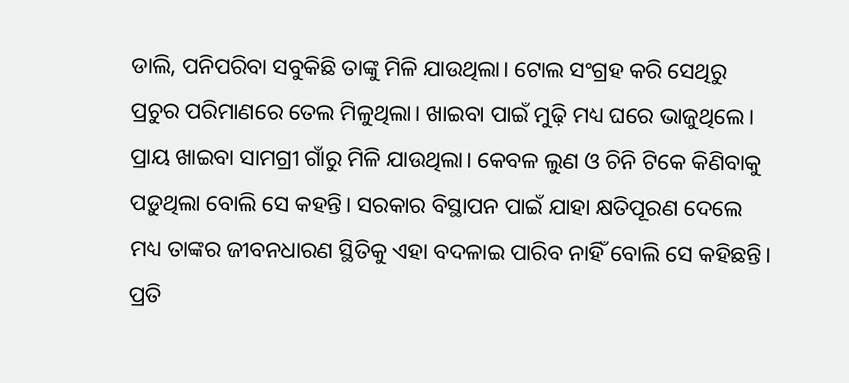ଡାଲି, ପନିପରିବା ସବୁକିଛି ତାଙ୍କୁ ମିଳି ଯାଉଥିଲା। ଟୋଲ ସଂଗ୍ରହ କରି ସେଥିରୁ ପ୍ରଚୁର ପରିମାଣରେ ତେଲ ମିଳୁଥିଲା। ଖାଇବା ପାଇଁ ମୁଢ଼ି ମଧ୍ୟ ଘରେ ଭାଜୁଥିଲେ। ପ୍ରାୟ ଖାଇବା ସାମଗ୍ରୀ ଗାଁରୁ ମିଳି ଯାଉଥିଲା। କେବଳ ଲୁଣ ଓ ଚିନି ଟିକେ କିଣିବାକୁ ପଡ଼ୁଥିଲା ବୋଲି ସେ କହନ୍ତି। ସରକାର ବିସ୍ଥାପନ ପାଇଁ ଯାହା କ୍ଷତିପୂରଣ ଦେଲେ ମଧ୍ୟ ତାଙ୍କର ଜୀବନଧାରଣ ସ୍ଥିତିକୁ ଏହା ବଦଳାଇ ପାରିବ ନାହିଁ ବୋଲି ସେ କହିଛନ୍ତି। ପ୍ରତି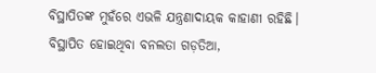ବିସ୍ଥାପିତଙ୍କ ମୁହଁରେ ଏଭଳି ଯନ୍ତ୍ରଣାଦାୟକ କାହାଣୀ ରହିଛି। ବିସ୍ଥାପିତ ହୋଇଥିବା ବନଲତା ଗଡ଼ତିଆ,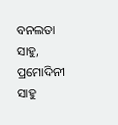ବନଲତା ସାହୁ, ପ୍ରମୋଦିନୀ ସାହୁ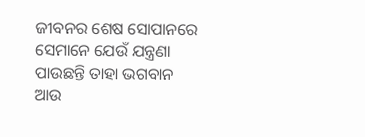ଜୀବନର ଶେଷ ସୋପାନରେ ସେମାନେ ଯେଉଁ ଯନ୍ତ୍ରଣା ପାଉଛନ୍ତି ତାହା ଭଗବାନ ଆଉ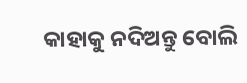କାହାକୁ ନଦିଅନ୍ତୁ ବୋଲି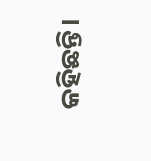କହିଛନ୍ତି।